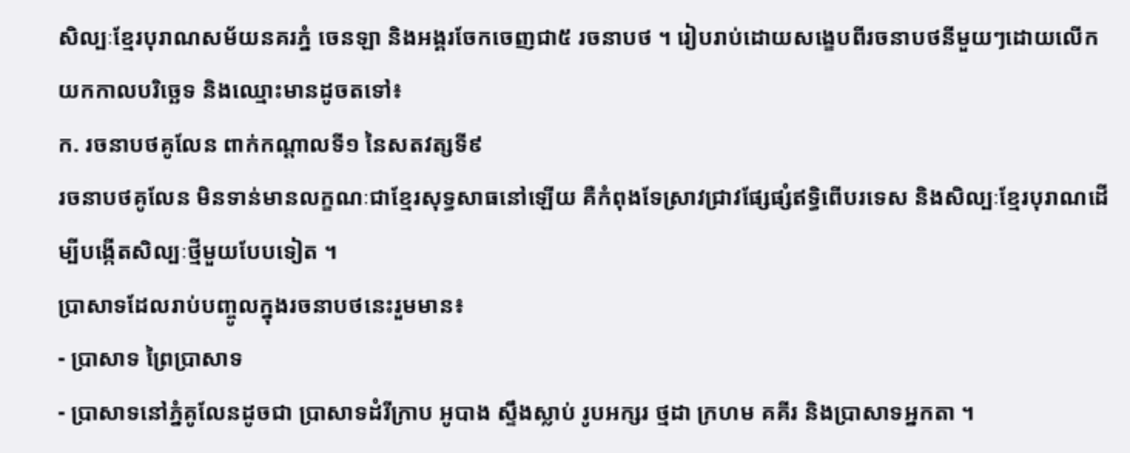សិល្បៈខ្មែរបុរាណសម័យនគរភ្នំ ចេនឡា និងអង្គរចែកចេញជា៥ រចនាបថ ។ រៀបរាប់ដោយសង្ខេបពីរចនាបថនីមួយៗដោយលើកយកកាលបរិច្ឆេទ និងឈ្មោះមានដូចតទៅ៖
ក. រចនាបថគូលែន ពាក់កណ្តាលទី១ នៃសតវត្សទី៩
រចនាបថគូលែន មិនទាន់មានលក្ខណៈជាខ្មែរសុទ្ធសាធនៅឡើយ គឺកំពុងទែស្រាវជ្រាវផ្សែផ្សំឥទ្ធិពើបរទេស និងសិល្បៈខ្មែរបុរាណដើម្បីបង្កើតសិល្បៈថ្មីមួយបែបទៀត ។
ប្រាសាទដែលរាប់បញ្ចូលក្នុងរចនាបថនេះរួមមាន៖
- ប្រាសាទ ព្រៃប្រាសាទ
- ប្រាសាទនៅភ្នំគូលែនដូចជា ប្រាសាទដំរីក្រាប អូបាង ស្ទឹងស្លាប់ រូបអក្សរ ថ្មដា ក្រហម គគីរ និងប្រាសាទអ្នកតា ។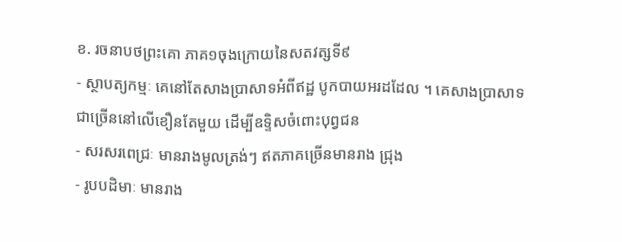ខ. រចនាបថព្រះគោ ភាគ១ចុងក្រោយនៃសតវត្សទី៩
- ស្ថាបត្យកម្មៈ គេនៅតែសាងប្រាសាទអំពីឥដ្ឋ បូកបាយអរដដែល ។ គេសាងប្រាសាទជាច្រើននៅលើខឿនតែមួយ ដើម្បីឧទ្ទិសចំពោះបុព្វជន
- សរសរពេជ្រៈ មានរាងមូលត្រង់ៗ ឥតភាគច្រើនមានរាង ជ្រុង
- រូបបដិមាៈ មានរាង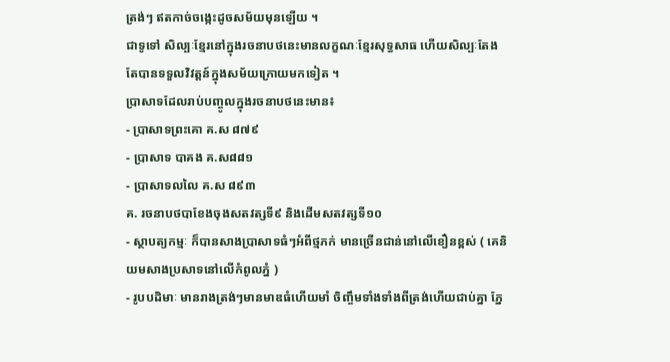ត្រង់ៗ ឥតកាច់ចង្កេះដូចសម័យមុនឡើយ ។
ជាទូទៅ សិល្បៈខ្មែរនៅក្នុងរចនាបថនេះមានលក្ខណៈខ្មែរសុទ្ធសាធ ហើយសិល្បៈតែងតែបានទទួលវិវត្តន៍ក្នុងសម័យក្រោយមកទៀត ។
ប្រាសាទដែលរាប់បញ្ចូលក្នុងរចនាបថនេះមាន៖
- ប្រាសាទព្រះគោ គ.ស ៨៧៩
- ប្រាសាទ បាគង គ.ស៨៨១
- ប្រាសាទលលៃ គ.ស ៨៩៣
គ. រចនាបថបាខែងចុងសតវត្សទី៩ និងដើមសតវត្សទី១០
- ស្ថាបត្យកម្មៈ ក៏បានសាងប្រាសាទធំៗអំពីថ្មភក់ មានច្រើនជាន់នៅលើខឿនខ្ពស់ ( គេនិយមសាងប្រសាទនៅលើកំពូលភ្នំ )
- រូបបដិមាៈ មានរាងត្រង់ៗមានមាឌធំហើយមាំ ចិញ្ចឹមទាំងទាំងពីត្រង់ហើយជាប់គ្នា ភ្នែ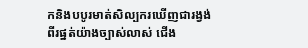កនិងបបូរមាត់សិល្បករឃើញជារង្វង់ពីរផ្នត់យ៉ាងច្បាស់លាស់ ជើង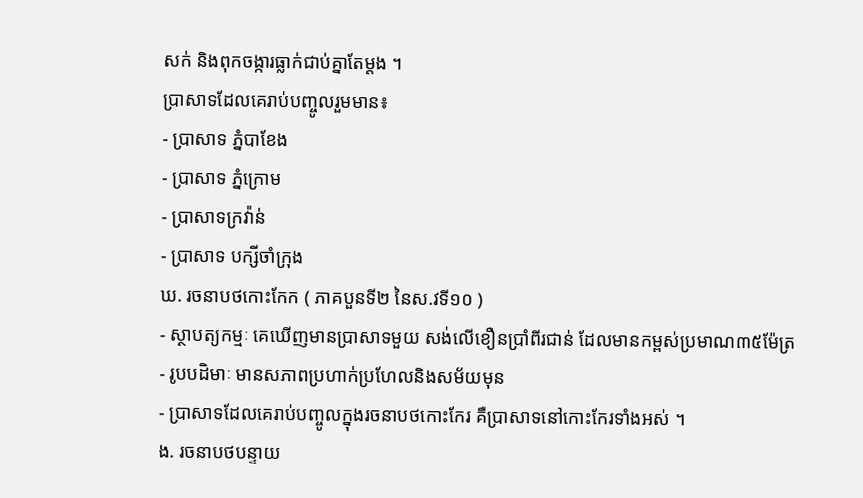សក់ និងពុកចង្ការធ្លាក់ជាប់គ្នាតែម្តង ។
ប្រាសាទដែលគេរាប់បញ្ចូលរួមមាន៖
- ប្រាសាទ ភ្នំបាខែង
- ប្រាសាទ ភ្នំក្រោម
- ប្រាសាទក្រវ៉ាន់
- ប្រាសាទ បក្សីចាំក្រុង
ឃ. រចនាបថកោះកែក ( ភាគបួនទី២ នៃស.វទី១០ )
- ស្ថាបត្យកម្មៈ គេឃើញមានប្រាសាទមួយ សង់លើខឿនប្រាំពីរជាន់ ដែលមានកម្ពស់ប្រមាណ៣៥ម៉ែត្រ
- រូបបដិមាៈ មានសភាពប្រហាក់ប្រហែលនិងសម័យមុន
- ប្រាសាទដែលគេរាប់បញ្ចូលក្នុងរចនាបថកោះកែរ គឺប្រាសាទនៅកោះកែរទាំងអស់ ។
ង. រចនាបថបន្ទាយ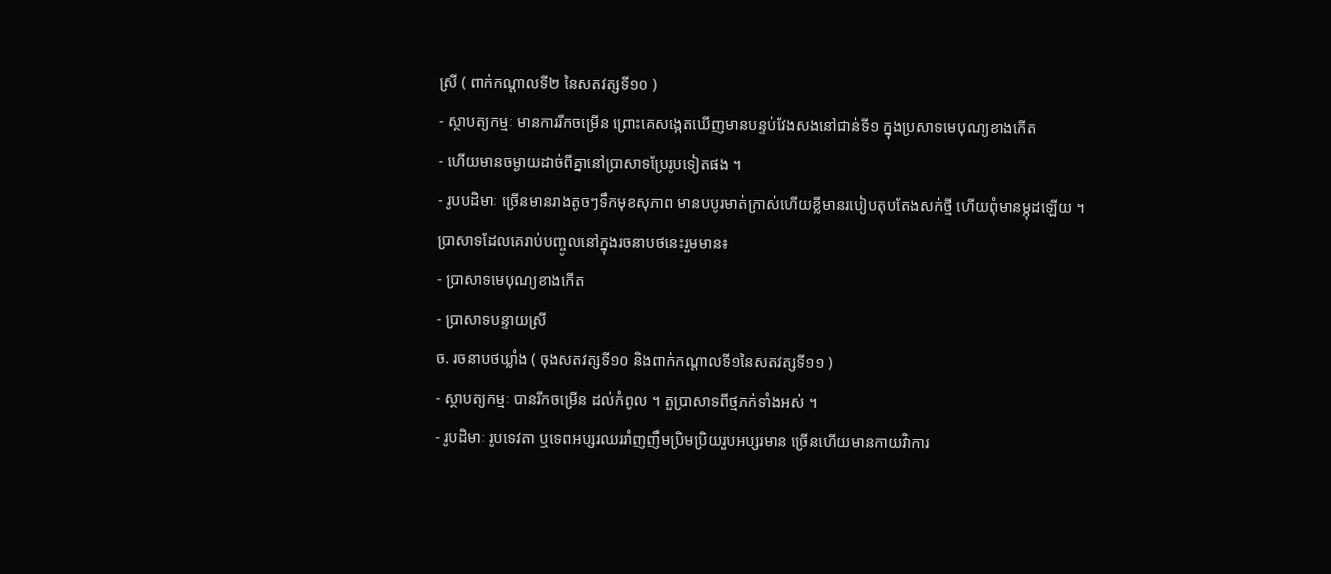ស្រី ( ពាក់កណ្តាលទី២ នៃសតវត្សទី១០ )
- ស្ថាបត្យកម្មៈ មានការរីកចម្រើន ព្រោះគេសង្កេតឃើញមានបន្ទប់វែងសងនៅជាន់ទី១ ក្នុងប្រសាទមេបុណ្យខាងកើត
- ហើយមានចម្ងាយដាច់ពីគ្នានៅប្រាសាទប្រែរូបទៀតផង ។
- រូបបដិមាៈ ច្រើនមានរាងតូចៗទឹកមុខសុភាព មានបបូរមាត់ក្រាស់ហើយខ្លីមានរបៀបតុបតែងសក់ថ្មី ហើយពុំមានម្កុដឡើយ ។
ប្រាសាទដែលគេរាប់បញ្ចូលនៅក្នុងរចនាបថនេះរួមមាន៖
- ប្រាសាទមេបុណ្យខាងកើត
- ប្រាសាទបន្ទាយស្រី
ច. រចនាបថឃ្លាំង ( ចុងសតវត្សទី១០ និងពាក់កណ្តាលទី១នៃសតវត្សទី១១ )
- ស្ថាបត្យកម្មៈ បានរីកចម្រើន ដល់កំពូល ។ តួប្រាសាទពីថ្មភក់ទាំងអស់ ។
- រូបដិមាៈ រូបទេវតា ឬទេពអប្សរឈររាំញញឹមប្រិមប្រិយរួបអប្សរមាន ច្រើនហើយមានកាយវិាការ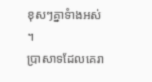ខុសៗគ្នាទំាងអស់ ។
ប្រាសាទដែលគេរា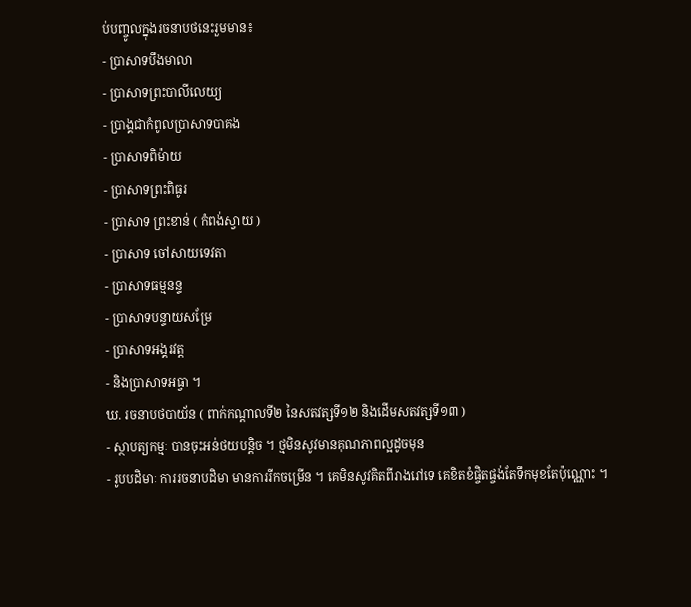ប់បញ្ចូលក្នុងរចនាបថនេះរួមមាន៖
- ប្រាសាទបឹងមាលា
- ប្រាសាទព្រះបាលីលេយ្យ
- ប្រាង្គជាកំពូលប្រាសាទបាគង
- ប្រាសាទពិម៉ាយ
- ប្រាសាទព្រះពិធូរ
- ប្រាសាទ ព្រះខាន់ ( កំពង់ស្វាយ )
- ប្រាសាទ ចៅសាយទេវតា
- ប្រាសាទធម្មនន្ទ
- ប្រាសាទបន្ទាយសម្រែ
- ប្រាសាទអង្គរវត្ត
- និងប្រាសាទអធ្វា ។
ឃ. រចនាបថបាយ័ន ( ពាក់កណ្តាលទី២ នៃសតវត្សទី១២ និងដើមសតវត្សទី១៣ )
- ស្ថាបត្យកម្មៈ បានចុះអន់ថយបន្តិច ។ ថ្មមិនសូវមានគុណភាពល្អដូចមុន
- រូបបដិមាៈ ការរចនាបដិមា មានការរីកចម្រើន ។ គេមិនសូវគិតពីរាងរៅទេ គេខិតខំផ្ចិតផ្ចង់តែទឹកមុខតែប៉ុណ្ណោះ ។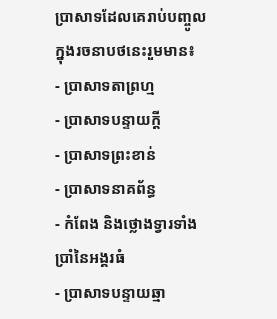ប្រាសាទដែលគេរាប់បញ្ចូលក្នុងរចនាបថនេះរួមមាន៖
- ប្រាសាទតាព្រហ្ម
- ប្រាសាទបន្ទាយក្តី
- ប្រាសាទព្រះខាន់
- ប្រាសាទនាគព័ន្ធ
- កំពែង និងថ្លោងទ្វារទាំងប្រាំនៃអង្គរធំ
- ប្រាសាទបន្ទាយឆ្មា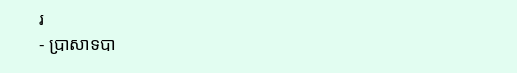រ
- ប្រាសាទបា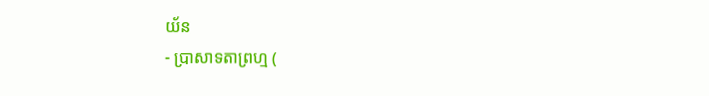យ័ន
- ប្រាសាទតាព្រហ្ម (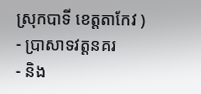ស្រុកបាទី ខេត្តតាកែវ )
- ប្រាសាទវត្តនគរ
- និង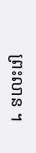ព្រះលាន ។